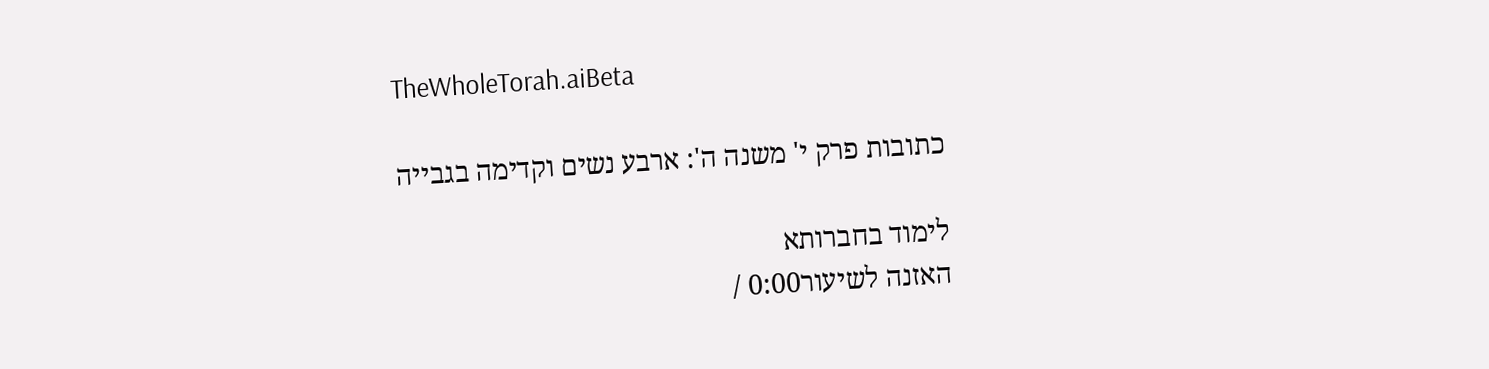TheWholeTorah.aiBeta

כתובות פרק י' משנה ה': ארבע נשים וקדימה בגבייה

לימוד בחברותא
האזנה לשיעור0:00 /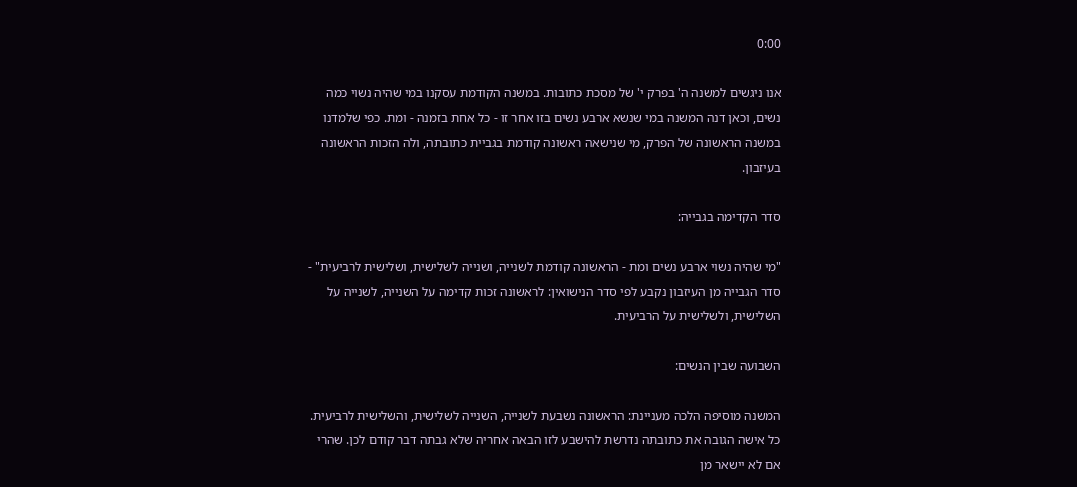0:00

אנו ניגשים למשנה ה' בפרק י' של מסכת כתובות. במשנה הקודמת עסקנו במי שהיה נשוי כמה נשים, וכאן דנה המשנה במי שנשא ארבע נשים בזו אחר זו - כל אחת בזמנה - ומת. כפי שלמדנו במשנה הראשונה של הפרק, מי שנישאה ראשונה קודמת בגביית כתובתה, ולה הזכות הראשונה בעיזבון.

סדר הקדימה בגבייה:

"מי שהיה נשוי ארבע נשים ומת - הראשונה קודמת לשנייה, ושנייה לשלישית, ושלישית לרביעית" - סדר הגבייה מן העיזבון נקבע לפי סדר הנישואין: לראשונה זכות קדימה על השנייה, לשנייה על השלישית, ולשלישית על הרביעית.

השבועה שבין הנשים:

המשנה מוסיפה הלכה מעניינת: הראשונה נשבעת לשנייה, השנייה לשלישית, והשלישית לרביעית. כל אישה הגובה את כתובתה נדרשת להישבע לזו הבאה אחריה שלא גבתה דבר קודם לכן. שהרי אם לא יישאר מן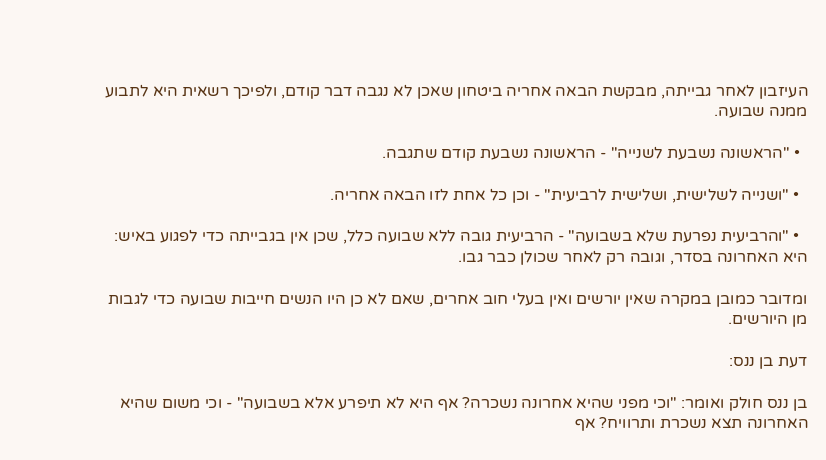העיזבון לאחר גבייתה, מבקשת הבאה אחריה ביטחון שאכן לא נגבה דבר קודם, ולפיכך רשאית היא לתבוע ממנה שבועה.

  • "הראשונה נשבעת לשנייה" - הראשונה נשבעת קודם שתגבה.

  • "ושנייה לשלישית, ושלישית לרביעית" - וכן כל אחת לזו הבאה אחריה.

  • "והרביעית נפרעת שלא בשבועה" - הרביעית גובה ללא שבועה כלל, שכן אין בגבייתה כדי לפגוע באיש: היא האחרונה בסדר, וגובה רק לאחר שכולן כבר גבו.

ומדובר כמובן במקרה שאין יורשים ואין בעלי חוב אחרים, שאם לא כן היו הנשים חייבות שבועה כדי לגבות מן היורשים.

דעת בן ננס:

בן ננס חולק ואומר: "וכי מפני שהיא אחרונה נשכרה? אף היא לא תיפרע אלא בשבועה" - וכי משום שהיא האחרונה תצא נשכרת ותרוויח? אף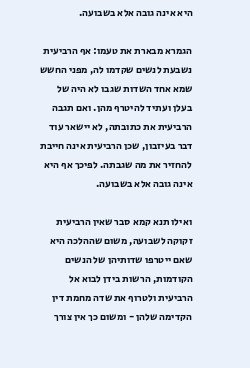היא אינה גובה אלא בשבועה.

הגמרא מבארת את טעמו: אף הרביעית נשבעת לנשים שקדמו לה, מפני החשש שמא אחד השדות שגבו לא היה של בעלן ועתיד להיטרף מהן. ואם תגבה הרביעית את כתובתה, לא יישאר עוד דבר בעיזבון, שכן הרביעית אינה חייבת להחזיר את מה שגבתה. לפיכך אף היא אינה גובה אלא בשבועה.

ואילו תנא קמא סבר שאין הרביעית זקוקה לשבועה, משום שההלכה היא שאם ייטרפו שדותיהן של הנשים הקודמות, הרשות בידן לבוא אל הרביעית ולטרוף את שדה מחמת דין הקדימה שלהן - ומשום כך אין צורך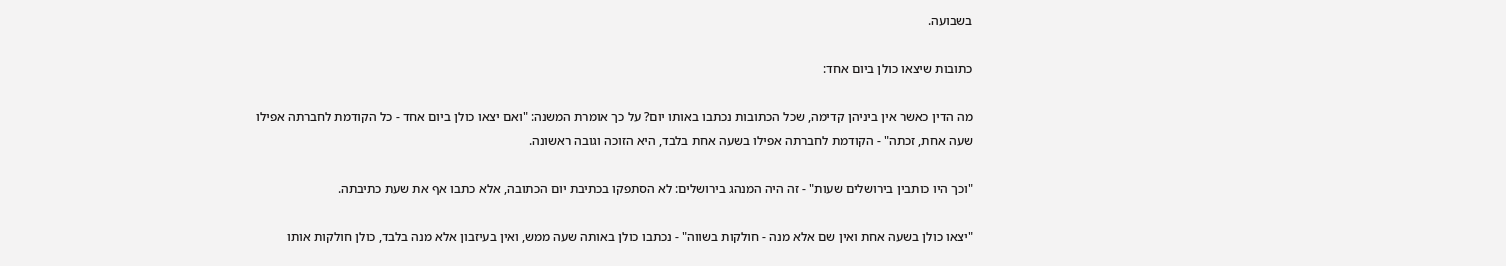בשבועה.

כתובות שיצאו כולן ביום אחד:

מה הדין כאשר אין ביניהן קדימה, שכל הכתובות נכתבו באותו יום? על כך אומרת המשנה: "ואם יצאו כולן ביום אחד - כל הקודמת לחברתה אפילו שעה אחת, זכתה" - הקודמת לחברתה אפילו בשעה אחת בלבד, היא הזוכה וגובה ראשונה.

"וכך היו כותבין בירושלים שעות" - זה היה המנהג בירושלים: לא הסתפקו בכתיבת יום הכתובה, אלא כתבו אף את שעת כתיבתה.

"יצאו כולן בשעה אחת ואין שם אלא מנה - חולקות בשווה" - נכתבו כולן באותה שעה ממש, ואין בעיזבון אלא מנה בלבד, כולן חולקות אותו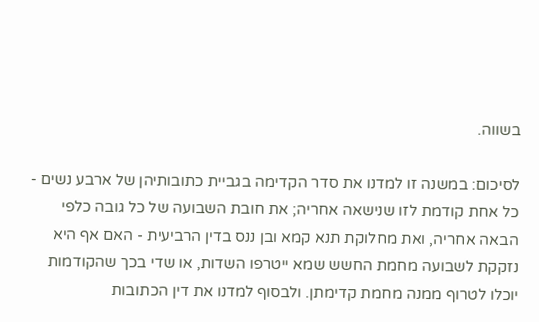בשווה.

לסיכום: במשנה זו למדנו את סדר הקדימה בגביית כתובותיהן של ארבע נשים - כל אחת קודמת לזו שנישאה אחריה; את חובת השבועה של כל גובה כלפי הבאה אחריה, ואת מחלוקת תנא קמא ובן ננס בדין הרביעית - האם אף היא נזקקת לשבועה מחמת החשש שמא ייטרפו השדות, או שדי בכך שהקודמות יוכלו לטרוף ממנה מחמת קדימתן. ולבסוף למדנו את דין הכתובות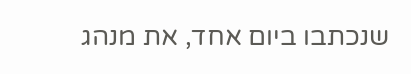שנכתבו ביום אחד, את מנהג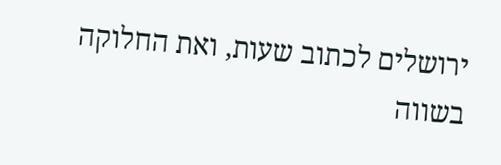ירושלים לכתוב שעות, ואת החלוקה בשווה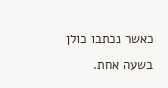כאשר נכתבו כולן בשעה אחת.